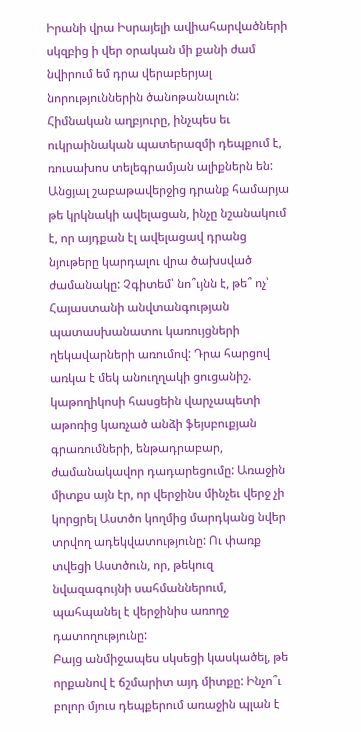Իրանի վրա Իսրայելի ավիահարվածների սկզբից ի վեր օրական մի քանի ժամ նվիրում եմ դրա վերաբերյալ նորություններին ծանոթանալուն: Հիմնական աղբյուրը, ինչպես եւ ուկրաինական պատերազմի դեպքում է, ռուսախոս տելեգրամյան ալիքներն են: Անցյալ շաբաթավերջից դրանք համարյա թե կրկնակի ավելացան, ինչը նշանակում է, որ այդքան էլ ավելացավ դրանց նյութերը կարդալու վրա ծախսված ժամանակը: Չգիտեմ՝ նո՞ւյնն է, թե՞ ոչ՝ Հայաստանի անվտանգության պատասխանատու կառույցների ղեկավարների առումով: Դրա հարցով առկա է մեկ անուղղակի ցուցանիշ. կաթողիկոսի հասցեին վարչապետի աթոռից կառչած անձի ֆեյսբուքյան գրառումների, ենթադրաբար, ժամանակավոր դադարեցումը: Առաջին միտքս այն էր, որ վերջինս մինչեւ վերջ չի կորցրել Աստծո կողմից մարդկանց նվեր տրվող ադեկվատությունը: Ու փառք տվեցի Աստծուն, որ, թեկուզ նվազագույնի սահմաններում, պահպանել է վերջինիս առողջ դատողությունը:
Բայց անմիջապես սկսեցի կասկածել, թե որքանով է ճշմարիտ այդ միտքը: Ինչո՞ւ բոլոր մյուս դեպքերում առաջին պլան է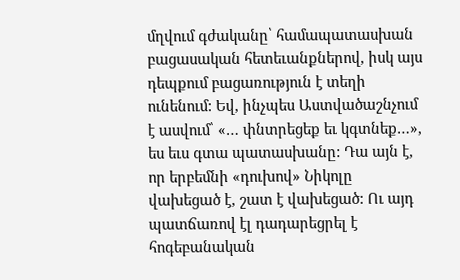մղվում գժականը՝ համապատասխան բացասական հետեւանքներով, իսկ այս դեպքում բացառություն է տեղի ունենում: Եվ, ինչպես Աստվածաշնչում է ասվում՝ «… փնտրեցեք եւ կգտնեք…», ես եւս գտա պատասխանը: Դա այն է, որ երբեմնի «դուխով» Նիկոլը վախեցած է, շատ է վախեցած: Ու այդ պատճառով էլ դադարեցրել է հոգեբանական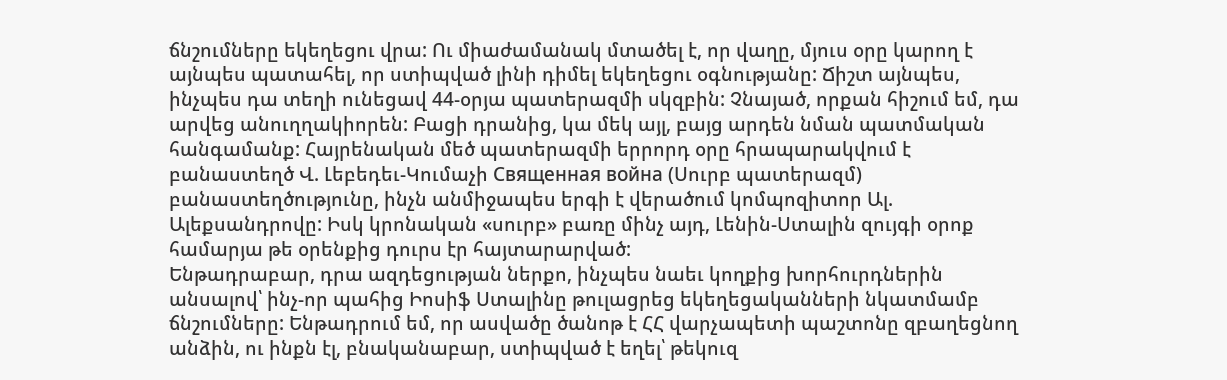ճնշումները եկեղեցու վրա: Ու միաժամանակ մտածել է, որ վաղը, մյուս օրը կարող է այնպես պատահել, որ ստիպված լինի դիմել եկեղեցու օգնությանը: Ճիշտ այնպես, ինչպես դա տեղի ունեցավ 44-օրյա պատերազմի սկզբին: Չնայած, որքան հիշում եմ, դա արվեց անուղղակիորեն: Բացի դրանից, կա մեկ այլ, բայց արդեն նման պատմական հանգամանք: Հայրենական մեծ պատերազմի երրորդ օրը հրապարակվում է բանաստեղծ Վ. Լեբեդեւ-Կումաչի Священная война (Սուրբ պատերազմ) բանաստեղծությունը, ինչն անմիջապես երգի է վերածում կոմպոզիտոր Ալ. Ալեքսանդրովը: Իսկ կրոնական «սուրբ» բառը մինչ այդ, Լենին-Ստալին զույգի օրոք համարյա թե օրենքից դուրս էր հայտարարված:
Ենթադրաբար, դրա ազդեցության ներքո, ինչպես նաեւ կողքից խորհուրդներին անսալով՝ ինչ-որ պահից Իոսիֆ Ստալինը թուլացրեց եկեղեցականների նկատմամբ ճնշումները: Ենթադրում եմ, որ ասվածը ծանոթ է ՀՀ վարչապետի պաշտոնը զբաղեցնող անձին, ու ինքն էլ, բնականաբար, ստիպված է եղել՝ թեկուզ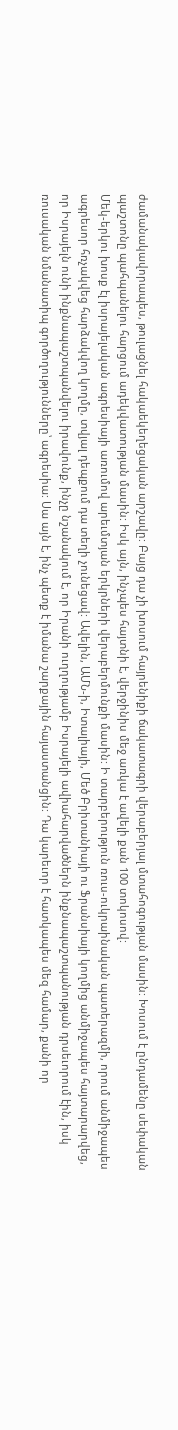ժամանակավորապես, թուլացնել հակաեկեղեցական արշավը: Բայց դա չի խոսում հայրենիքի ճակատագրի վերաբերյալ մտահոգության մասին: Խոսում է ընդամենը սեփական պաշտոնը պահպանելու հարցում ադեկվատության մասին: Իսկ այն, ինչպես հայտնի է, վերջինիս մեջ առկա է ավելի քան 100 տոկոսով:
Մեկ-երկու խոսք էլ իսրայելական ագրեսիայի առումով արեւմտյան երկրների վերաբերմունքի մասին: Ի տարբերություն ռուս-ուկրաինական պատերազմի, որում անմիջապես ագրեսոր հռչակվեց հարձակվող կողմը, տվյալ դեպքում դա տեղի չունեցավ: Ավելին, ԱՄՆ-ի, Իտալիայի, Մեծ Բրիտանիայի ու Ֆրանսիայի կողմից անմիջապես հայտարարվեց, որ Իսրայելն ունի ինքնապաշտպանվելու իրավունք, ինչը նշանակում է, որ Իրանի ուղղությամբ Իսրայելի ավիահարվածներն ինքնապաշտպանության դրսեւորում էին, իսկ ռուսական նմանատիպ գործողությունները՝ ագրեսիա: Սա այն է, ինչ պետք է իմանա շարքային հայաստանցին: Դա կարեւոր է հատկապես մեզ համար, քանի որ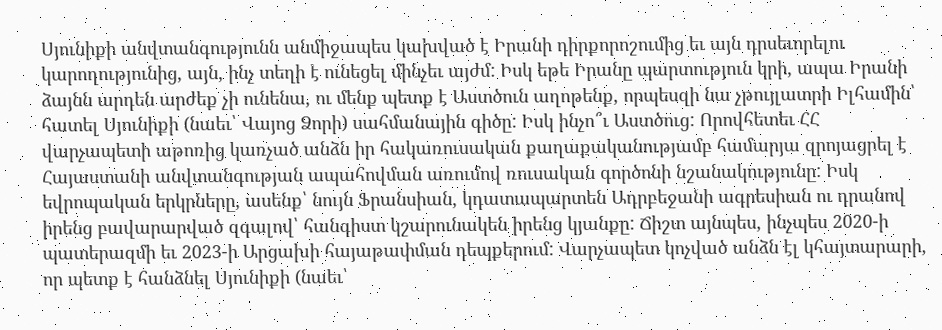Սյունիքի անվտանգությունն անմիջապես կախված է Իրանի դիրքորոշումից եւ այն դրսեւորելու կարողությունից, այն, ինչ տեղի է ունեցել մինչեւ այժմ: Իսկ եթե Իրանը պարտություն կրի, ապա Իրանի ձայնն արդեն արժեք չի ունենա, ու մենք պետք է Աստծուն աղոթենք, որպեսզի նա չթույլատրի Իլհամին՝ հատել Սյունիքի (նաեւ՝ Վայոց Ձորի) սահմանային գիծը: Իսկ ինչո՞ւ Աստծուց: Որովհետեւ ՀՀ վարչապետի աթոռից կառչած անձն իր հակառուսական քաղաքականությամբ համարյա զրոյացրել է Հայաստանի անվտանգության ապահովման առումով ռուսական գործոնի նշանակությունը: Իսկ եվրոպական երկրները, ասենք՝ նույն Ֆրանսիան, կդատապարտեն Ադրբեջանի ագրեսիան ու դրանով իրենց բավարարված զգալով՝ հանգիստ կշարունակեն իրենց կյանքը: Ճիշտ այնպես, ինչպես 2020-ի պատերազմի եւ 2023-ի Արցախի հայաթափման դեպքերում: Վարչապետ կոչված անձն էլ կհայտարարի, որ պետք է հանձնել Սյունիքի (նաեւ՝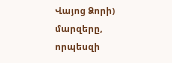Վայոց Ձորի) մարզերը, որպեսզի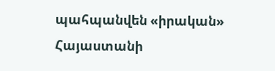պահպանվեն «իրական» Հայաստանի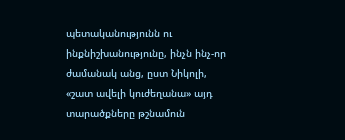պետականությունն ու ինքնիշխանությունը, ինչն ինչ-որ ժամանակ անց, ըստ Նիկոլի, «շատ ավելի կուժեղանա» այդ տարածքները թշնամուն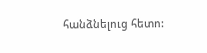հանձնելուց հետո: